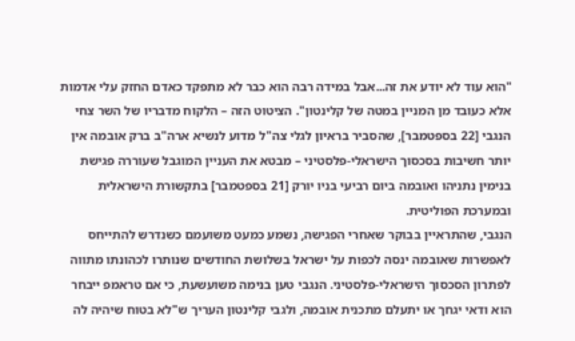"הוא עוד לא יודע את זה...אבל במידה רבה הוא כבר לא מתפקד כאדם החזק עלי אדמות אלא כעובד מן המניין במטה של קלינטון". הציטוט הזה – הלקוח מדבריו של השר צחי הנגבי [22 בספטמבר], שהסביר בראיון לגלי צה"ל מדוע לנשיא ארה"ב ברק אובמה אין יותר חשיבות בסכסוך הישראלי-פלסטיני – מבטא את העניין המוגבל שעוררה פגישת בנימין נתניהו ואובמה ביום רביעי בניו יורק [21 בספטמבר] בתקשורת הישראלית ובמערכת הפוליטית.
הנגבי, שהתראיין בבוקר שאחרי הפגישה, נשמע כמעט משועמם כשנדרש להתייחס לאפשרות שאובמה ינסה לכפות על ישראל בשלושת החודשים שנותרו לכהונתו מתווה לפתרון הסכסוך הישראלי-פלסטיני. הנגבי טען בנימה משועשעת, כי אם טראמפ ייבחר הוא ודאי יגחך או יתעלם מתכנית אובמה, ולגבי קלינטון העריך ש"לא בטוח שיהיה לה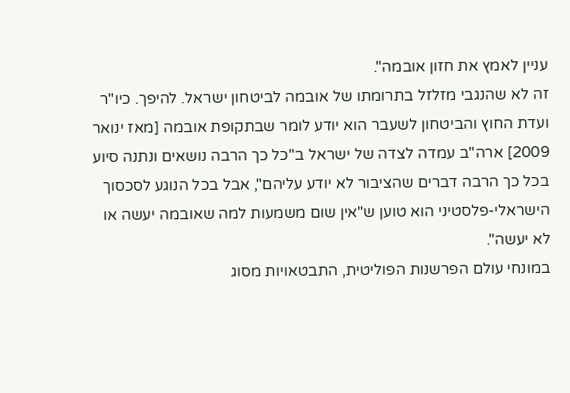עניין לאמץ את חזון אובמה".
זה לא שהנגבי מזלזל בתרומתו של אובמה לביטחון ישראל. להיפך. כיו"ר ועדת החוץ והביטחון לשעבר הוא יודע לומר שבתקופת אובמה [מאז ינואר 2009] ארה"ב עמדה לצדה של ישראל ב"כל כך הרבה נושאים ונתנה סיוע בכל כך הרבה דברים שהציבור לא יודע עליהם", אבל בכל הנוגע לסכסוך הישראלי-פלסטיני הוא טוען ש"אין שום משמעות למה שאובמה יעשה או לא יעשה".
במונחי עולם הפרשנות הפוליטית, התבטאויות מסוג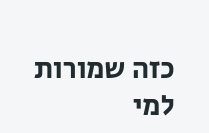כזה שמורות למי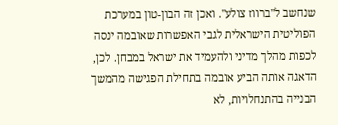שנחשב ל"ברווז צולע". ואכן זה הבון-טון במערכת הפוליטית הישראלית לגבי האפשרות שאובמה ינסה לכפות מהלך מדיני ולהעמיד את ישראל במבחן. לכן, הדאגה אותה הביע אובמה בתחילת הפגישה מהמשך הבנייה בהתנחלויות, לא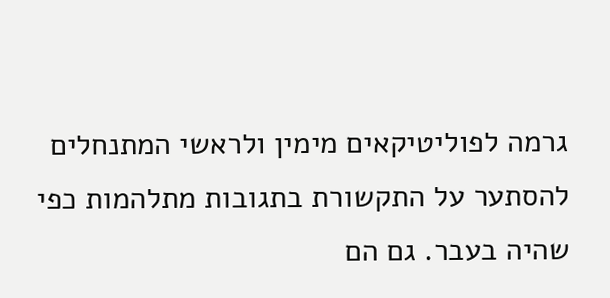גרמה לפוליטיקאים מימין ולראשי המתנחלים להסתער על התקשורת בתגובות מתלהמות כפי שהיה בעבר. גם הם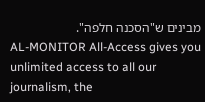מבינים ש"הסכנה חלפה".
AL-MONITOR All-Access gives you unlimited access to all our journalism, the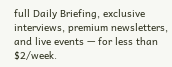full Daily Briefing, exclusive interviews, premium newsletters, and live events — for less than $2/week.